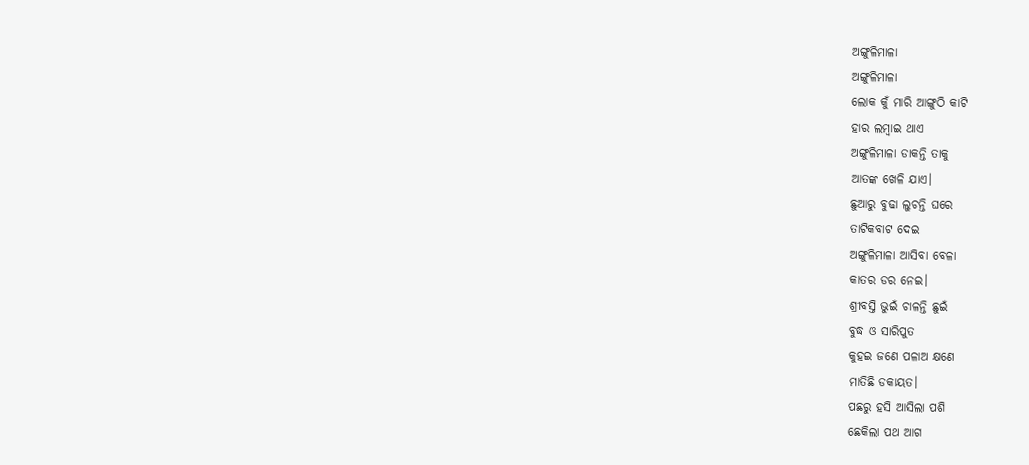ଅଙ୍ଗୁଳିମାଳା
ଅଙ୍ଗୁଳିମାଳା
ଲୋକ କୁଁ ମାରି ଆଙ୍ଗୁଠି କାଟି
ହାର ଲମ୍ବାଇ ଥାଏ
ଅଙ୍ଗୁଳିମାଳା ଡାକନ୍ତି ତାକୁ
ଆତଙ୍କ ଖେଳି ଯାଏ।
ଛୁଆରୁ ବୁଢା ଲୁଚନ୍ତି ଘରେ
ତାଟିକବାଟ ଦେଇ
ଅଙ୍ଗୁଳିମାଳା ଆସିବା ବେଳା
କାତର ଡର ନେଇ।
ଶ୍ରୀବସ୍ତି ଭୁଇଁ ଚାଳନ୍ତି ଛୁଇଁ
ବୁଦ୍ଧ ଓ ସାରିପୁତ
କୁହଇ ଜଣେ ପଳାଅ କ୍ଷଣେ
ମାତିଛି ଡକାୟତ।
ପଛରୁ ହସି ଆସିଲା ପଶି
ଛେକିଲା ପଥ ଆଗ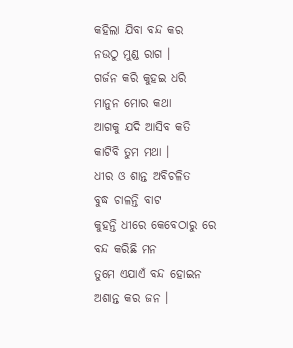କହିଲା ଯିବା ବନ୍ଦ କର
ନଉଠୁ ମୁଣ୍ଡ ରାଗ ।
ଗର୍ଜନ କରି କୁହଇ ଧରି
ମାନୁନ ମୋର କଥା
ଆଗକୁ ଯଦି ଆସିବ କତି
କାଟିବି ତୁମ ମଥା ।
ଧୀର ଓ ଶାନ୍ତ ଅବିଚଳିତ
ବୁଦ୍ଧ ଚାଳନ୍ତି ବାଟ
କୁହନ୍ତି ଧୀରେ କେବେଠାରୁ ରେ
ବନ୍ଦ କରିଛି ମନ
ତୁମେ ଏଯାଏଁ ବନ୍ଦ ହୋଇନ
ଅଶାନ୍ତ କର ଜନ ।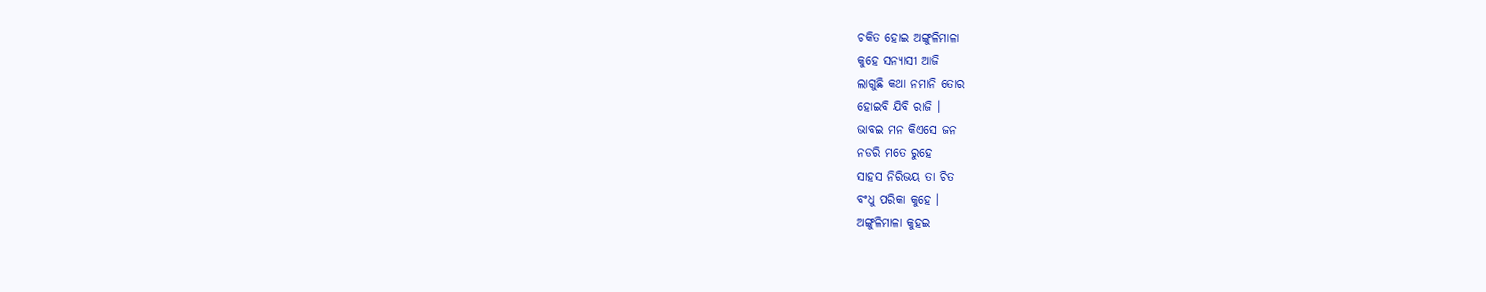ଚକିତ ହୋଇ ଅଙ୍ଗୁଳିମାଳା
କୁହେ ସନ୍ୟାସୀ ଆଜି
ଲାଗୁଛି କଥା ନମାନି ତୋର
ହୋଇବି ଯିବି ରାଜି ।
ଭାବଇ ମନ କିଏସେ ଜନ
ନଡରି ମତେ ରୁହେ
ସାହସ ନିରିଭୟ ତା ଚିତ
ବଂଧୁ ପରିକା କୁହେ ।
ଅଙ୍ଗୁଳିମାଳା କୁହଇ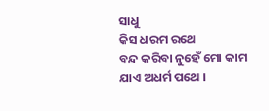ସାଧୁ
କିସ ଧରମ ରଥେ
ବନ୍ଦ କରିବା ନୁହେଁ ମୋ କାମ
ଯାଏ ଅଧର୍ମ ପଥେ ।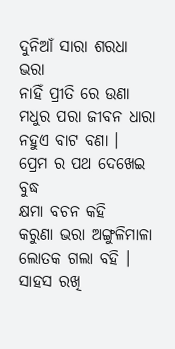ଦୁନିଆଁ ସାରା ଶରଧା ଭରା
ନାହିଁ ପ୍ରୀତି ରେ ଉଣା
ମଧୁର ପରା ଜୀବନ ଧାରା
ନହୁଏ ବାଟ ବଣା ।
ପ୍ରେମ ର ପଥ ଦେଖେଇ ବୁଦ୍ଧ
କ୍ଷମା ବଚନ କହି
କରୁଣା ଭରା ଅଙ୍ଗୁଳିମାଳା
ଲୋତକ ଗଲା ବହି ।
ସାହସ ରଖି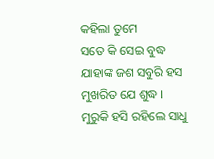କହିଲା ତୁମେ
ସତେ କି ସେଇ ବୁଦ୍ଧ
ଯାହାଙ୍କ ଜଶ ସବୁରି ହସ
ମୁଖରିତ ଯେ ଶୁଦ୍ଧ ।
ମୁରୁକି ହସି ରହିଲେ ସାଧୁ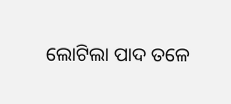ଲୋଟିଲା ପାଦ ତଳେ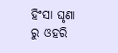ହିଂସା ଘୃଣା ରୁ ଓହରି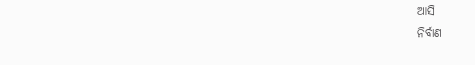ଆସି
ନିର୍ବାଣ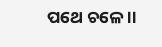ପଥେ ଚଳେ ।।